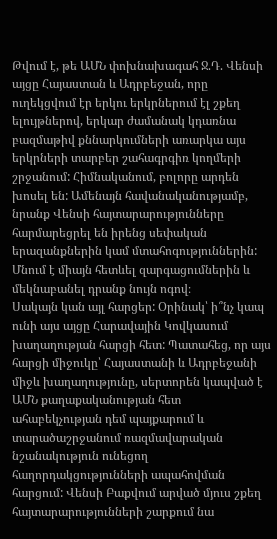Թվում է, թե ԱՄՆ փոխնախագահ Ջ.Դ. Վենսի այցը Հայաստան և Ադրբեջան, որը ուղեկցվում էր երկու երկրներում էլ շքեղ ելույթներով, երկար ժամանակ կդառնա բազմաթիվ քննարկումների առարկա այս երկրների տարբեր շահագրգիռ կողմերի շրջանում: Հիմնականում, բոլորը արդեն խոսել են: Ամենայն հավանականությամբ, նրանք Վենսի հայտարարությունները հարմարեցրել են իրենց սեփական երազանքներին կամ մտահոգություններին: Մնում է միայն հետևել զարգացումներին և մեկնաբանել դրանք նույն ոգով։
Սակայն կան այլ հարցեր: Օրինակ՝ ի՞նչ կապ ունի այս այցը Հարավային Կովկասում խաղաղության հարցի հետ: Պատահեց, որ այս հարցի միջուկը՝ Հայաստանի և Ադրբեջանի միջև խաղաղությունը, սերտորեն կապված է ԱՄՆ քաղաքականության հետ ահաբեկչության դեմ պայքարում և տարածաշրջանում ռազմավարական նշանակություն ունեցող հաղորդակցությունների ապահովման հարցում: Վենսի Բաքվում արված մյուս շքեղ հայտարարությունների շարքում նա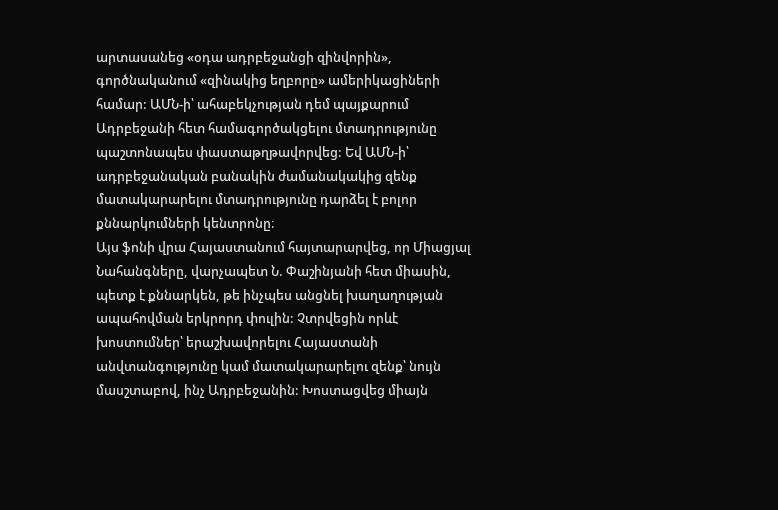արտասանեց «օդա ադրբեջանցի զինվորին», գործնականում «զինակից եղբորը» ամերիկացիների համար: ԱՄՆ-ի՝ ահաբեկչության դեմ պայքարում Ադրբեջանի հետ համագործակցելու մտադրությունը պաշտոնապես փաստաթղթավորվեց: Եվ ԱՄՆ-ի՝ ադրբեջանական բանակին ժամանակակից զենք մատակարարելու մտադրությունը դարձել է բոլոր քննարկումների կենտրոնը։
Այս ֆոնի վրա Հայաստանում հայտարարվեց, որ Միացյալ Նահանգները, վարչապետ Ն. Փաշինյանի հետ միասին, պետք է քննարկեն, թե ինչպես անցնել խաղաղության ապահովման երկրորդ փուլին: Չտրվեցին որևէ խոստումներ՝ երաշխավորելու Հայաստանի անվտանգությունը կամ մատակարարելու զենք՝ նույն մասշտաբով, ինչ Ադրբեջանին: Խոստացվեց միայն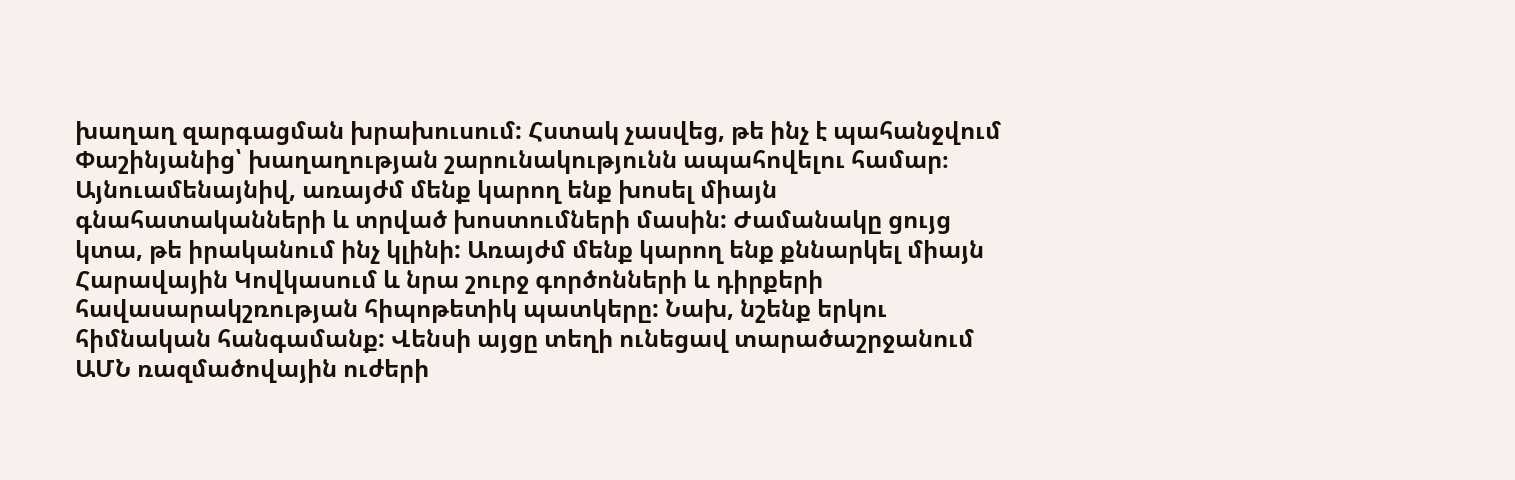խաղաղ զարգացման խրախուսում: Հստակ չասվեց, թե ինչ է պահանջվում Փաշինյանից՝ խաղաղության շարունակությունն ապահովելու համար։
Այնուամենայնիվ, առայժմ մենք կարող ենք խոսել միայն գնահատականների և տրված խոստումների մասին: Ժամանակը ցույց կտա, թե իրականում ինչ կլինի: Առայժմ մենք կարող ենք քննարկել միայն Հարավային Կովկասում և նրա շուրջ գործոնների և դիրքերի հավասարակշռության հիպոթետիկ պատկերը: Նախ, նշենք երկու հիմնական հանգամանք: Վենսի այցը տեղի ունեցավ տարածաշրջանում ԱՄՆ ռազմածովային ուժերի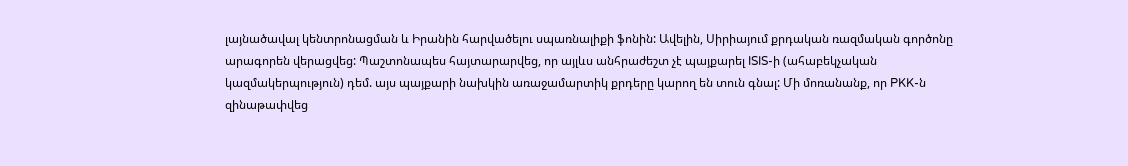լայնածավալ կենտրոնացման և Իրանին հարվածելու սպառնալիքի ֆոնին: Ավելին, Սիրիայում քրդական ռազմական գործոնը արագորեն վերացվեց: Պաշտոնապես հայտարարվեց, որ այլևս անհրաժեշտ չէ պայքարել ISIS-ի (ահաբեկչական կազմակերպություն) դեմ. այս պայքարի նախկին առաջամարտիկ քրդերը կարող են տուն գնալ: Մի մոռանանք, որ PKK-ն զինաթափվեց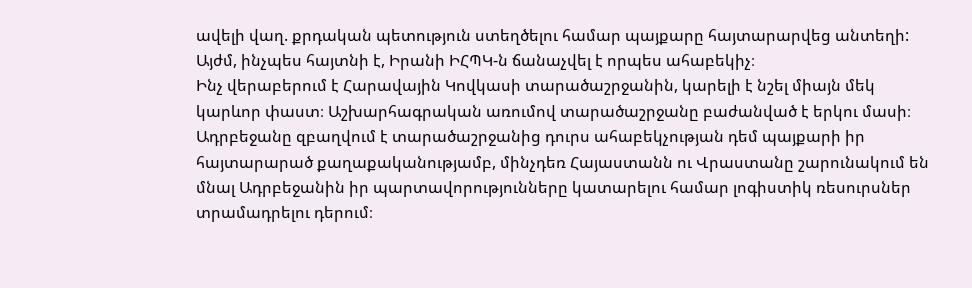ավելի վաղ. քրդական պետություն ստեղծելու համար պայքարը հայտարարվեց անտեղի: Այժմ, ինչպես հայտնի է, Իրանի ԻՀՊԿ-ն ճանաչվել է որպես ահաբեկիչ։
Ինչ վերաբերում է Հարավային Կովկասի տարածաշրջանին, կարելի է նշել միայն մեկ կարևոր փաստ։ Աշխարհագրական առումով տարածաշրջանը բաժանված է երկու մասի։ Ադրբեջանը զբաղվում է տարածաշրջանից դուրս ահաբեկչության դեմ պայքարի իր հայտարարած քաղաքականությամբ, մինչդեռ Հայաստանն ու Վրաստանը շարունակում են մնալ Ադրբեջանին իր պարտավորությունները կատարելու համար լոգիստիկ ռեսուրսներ տրամադրելու դերում։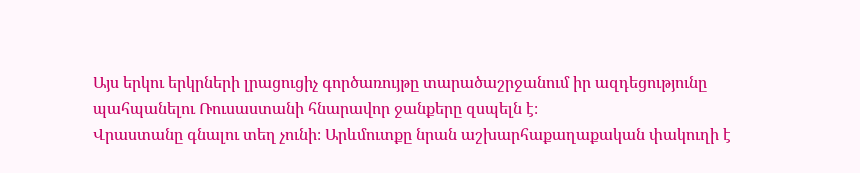Այս երկու երկրների լրացուցիչ գործառույթը տարածաշրջանում իր ազդեցությունը պահպանելու Ռուսաստանի հնարավոր ջանքերը զսպելն է։
Վրաստանը գնալու տեղ չունի։ Արևմուտքը նրան աշխարհաքաղաքական փակուղի է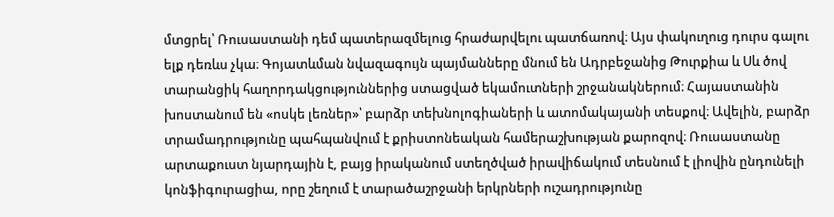մտցրել՝ Ռուսաստանի դեմ պատերազմելուց հրաժարվելու պատճառով։ Այս փակուղուց դուրս գալու ելք դեռևս չկա։ Գոյատևման նվազագույն պայմանները մնում են Ադրբեջանից Թուրքիա և Սև ծով տարանցիկ հաղորդակցություններից ստացված եկամուտների շրջանակներում։ Հայաստանին խոստանում են «ոսկե լեռներ»՝ բարձր տեխնոլոգիաների և ատոմակայանի տեսքով։ Ավելին, բարձր տրամադրությունը պահպանվում է քրիստոնեական համերաշխության քարոզով։ Ռուսաստանը արտաքուստ նյարդային է, բայց իրականում ստեղծված իրավիճակում տեսնում է լիովին ընդունելի կոնֆիգուրացիա, որը շեղում է տարածաշրջանի երկրների ուշադրությունը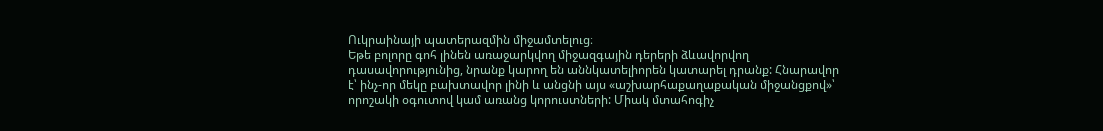Ուկրաինայի պատերազմին միջամտելուց։
Եթե բոլորը գոհ լինեն առաջարկվող միջազգային դերերի ձևավորվող դասավորությունից, նրանք կարող են աննկատելիորեն կատարել դրանք: Հնարավոր է՝ ինչ-որ մեկը բախտավոր լինի և անցնի այս «աշխարհաքաղաքական միջանցքով»՝ որոշակի օգուտով կամ առանց կորուստների: Միակ մտահոգիչ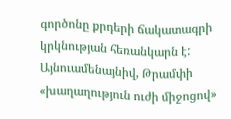գործոնը քրդերի ճակատագրի կրկնության հեռանկարն է: Այնուամենայնիվ, Թրամփի «խաղաղություն ուժի միջոցով»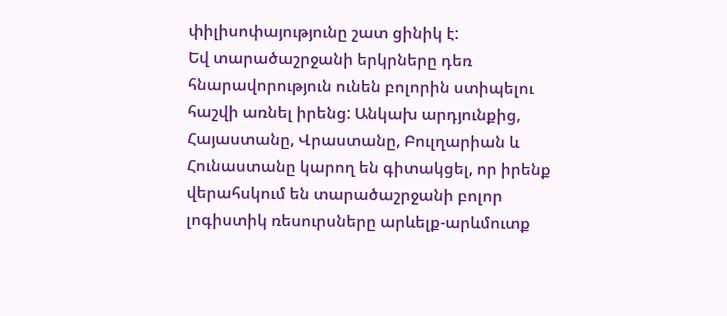փիլիսոփայությունը շատ ցինիկ է:
Եվ տարածաշրջանի երկրները դեռ հնարավորություն ունեն բոլորին ստիպելու հաշվի առնել իրենց: Անկախ արդյունքից, Հայաստանը, Վրաստանը, Բուլղարիան և Հունաստանը կարող են գիտակցել, որ իրենք վերահսկում են տարածաշրջանի բոլոր լոգիստիկ ռեսուրսները արևելք-արևմուտք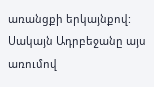առանցքի երկայնքով: Սակայն Ադրբեջանը այս առումով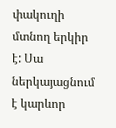փակուղի մտնող երկիր է: Սա ներկայացնում է կարևոր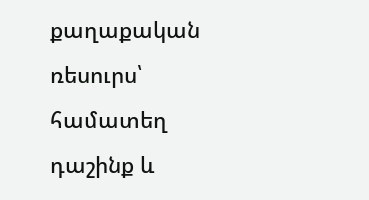քաղաքական ռեսուրս՝ համատեղ դաշինք և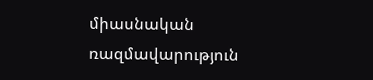միասնական ռազմավարություն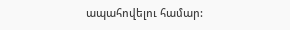ապահովելու համար: